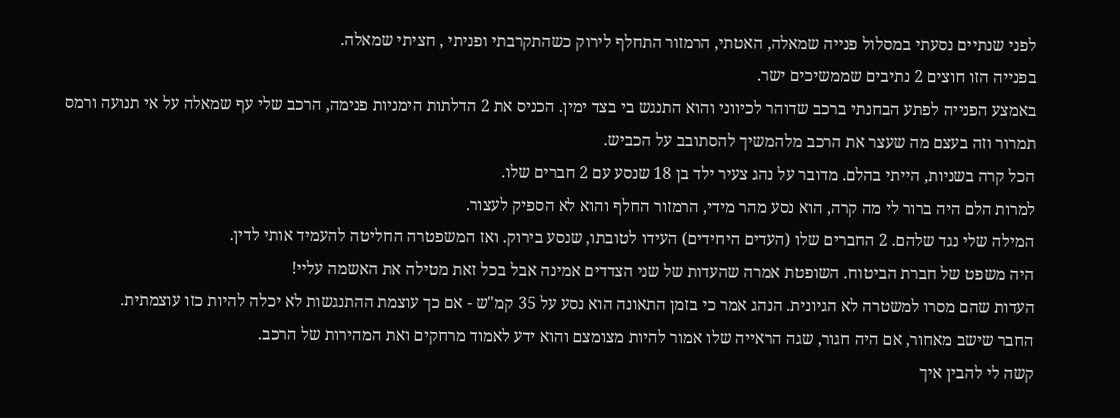לפני שנתיים נסעתי במסלול פנייה שמאלה, האטתי, הרמזור התחלף לירוק כשהתקרבתי ופניתי , חציתי שמאלה.
בפנייה הזו חוצים 2 נתיבים שממשיכים ישר.
באמצע הפנייה לפתע הבחנתי ברכב שדוהר לכיווני והוא התנגש בי בצד ימין. הכניס את 2 הדלתות הימניות פנימה, הרכב שלי עף שמאלה על אי תנועה ורמס תמרור וזה בעצם מה שעצר את הרכב מלהמשיך להסתובב על הכביש.
הכל קרה בשניות, הייתי בהלם. מדובר על נהג צעיר ילד בן 18 שנסע עם 2 חברים שלו.
למרות הלם היה ברור לי מה קרה, הוא נסע מהר מידי, הרמזור החלף והוא לא הספיק לעצור.
המילה שלי נגד שלהם. 2 החברים שלו (העדים היחידים) העידו לטובתו, שנסע בירוק. ואז המשפטרה החליטה להעמיד אותי לדין.
היה משפט של חברת הביטוח. השופטת אמרה שהעדות של שני הצדדים אמינה אבל בכל זאת מטילה את האשמה עליי!
העדות שהם מסרו למשטרה לא הגיונית. הנהג אמר כי בזמן התאונה הוא נסע על 35 קמ"ש - אם כך עוצמת ההתנגשות לא יכלה להיות כזו עוצמתית.
החבר שישב מאחור, אם היה חגור, שגה הראייה שלו אמור להיות מצומצם והוא ידע לאמוד מרחקים ואת המהירות של הרכב.
קשה לי להבין איך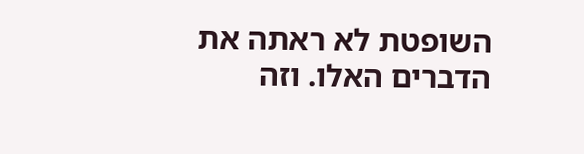השופטת לא ראתה את הדברים האלו. וזה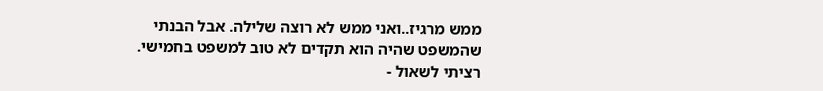ממש מרגיז..ואני ממש לא רוצה שלילה. אבל הבנתי שהמשפט שהיה הוא תקדים לא טוב למשפט בחמישי.
רציתי לשאול -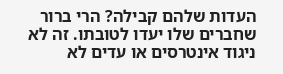העדות שלהם קבילה? הרי ברור שחברים שלו יעדו לטובתו. זה לא ניגוד אינטרסים או עדים לא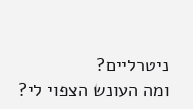ניטרליים?
ומה העונש הצפוי לי?